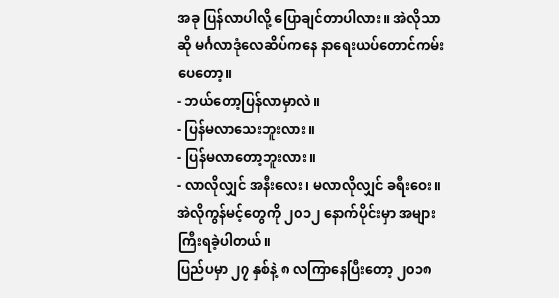အခု ပြန်လာပါလို့ ပြောချင်တာပါလား။ အဲလိုသာဆို မင်္ဂလာဒုံလေဆိပ်ကနေ နာရေးယပ်တောင်ကမ်းပေတော့။
- ဘယ်တော့ပြန်လာမှာလဲ။
- ပြန်မလာသေးဘူးလား။
- ပြန်မလာတော့ဘူးလား။
- လာလိုလျှင် အနီးလေး၊ မလာလိုလျှင် ခရီးဝေး။
အဲလိုကွန်မင့်တွေကို ၂၀၁၂ နောက်ပိုင်းမှာ အများကြီးရခဲ့ပါတယ်။
ပြည်ပမှာ ၂၇ နှစ်နဲ့ ၈ လကြာနေပြီးတော့ ၂၀၁၈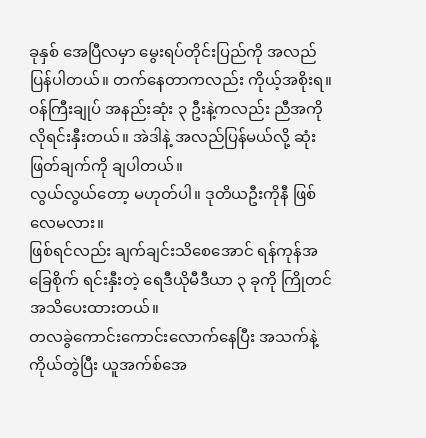ခုနှစ် အေပြီလမှာ မွေးရပ်တိုင်းပြည်ကို အလည်ပြန်ပါတယ်။ တက်နေတာကလည်း ကိုယ့်အစိုးရ။ ဝန်ကြီးချုပ် အနည်းဆုံး ၃ ဦးနဲ့ကလည်း ညီအကိုလိုရင်းနှီးတယ်။ အဲဒါနဲ့ အလည်ပြန်မယ်လို့ ဆုံးဖြတ်ချက်ကို ချပါတယ်။
လွယ်လွယ်တော့ မဟုတ်ပါ။ ဒုတိယဦးကိုနီ ဖြစ်လေမလား။
ဖြစ်ရင်လည်း ချက်ချင်းသိစေအောင် ရန်ကုန်အခြေစိုက် ရင်းနှီးတဲ့ ရေဒီယိုမီဒီယာ ၃ ခုကို ကြိုတင် အသိပေးထားတယ်။
တလခွဲကောင်းကောင်းလောက်နေပြီး အသက်နဲ့ကိုယ်တွဲပြီး ယူအက်စ်အေ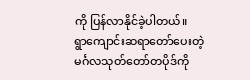ကို ပြန်လာနိုင်ခဲ့ပါတယ်။
ရွာကျောင်းဆရာတော်ပေးတဲ့ မင်္ဂလသုတ်တော်တပိုဒ်ကို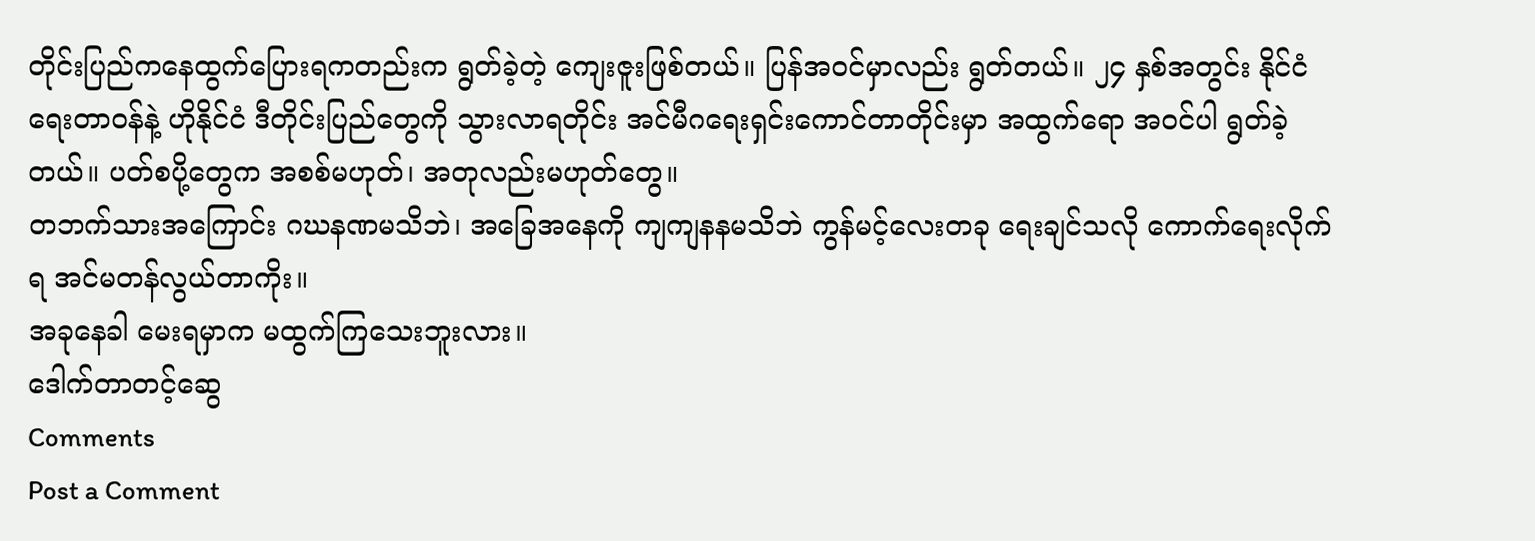တိုင်းပြည်ကနေထွက်ပြေားရကတည်းက ရွတ်ခဲ့တဲ့ ကျေးဇူးဖြစ်တယ်။ ပြန်အဝင်မှာလည်း ရွတ်တယ်။ ၂၄ နှစ်အတွင်း နိုင်ငံရေးတာဝန်နဲ့ ဟိုနိုင်ငံ ဒီတိုင်းပြည်တွေကို သွားလာရတိုင်း အင်မီဂရေးရှင်းကောင်တာတိုင်းမှာ အထွက်ရော အဝင်ပါ ရွတ်ခဲ့တယ်။ ပတ်စပို့တွေက အစစ်မဟုတ်၊ အတုလည်းမဟုတ်တွေ။
တဘက်သားအကြောင်း ဂဃနဏမသိဘဲ၊ အခြေအနေကို ကျကျနနမသိဘဲ ကွန်မင့်လေးတခု ရေးချင်သလို ကောက်ရေးလိုက်ရ အင်မတန်လွယ်တာကိုး။
အခုနေခါ မေးရမှာက မထွက်ကြသေးဘူးလား။
ဒေါက်တာတင့်ဆွေ
Comments
Post a Comment